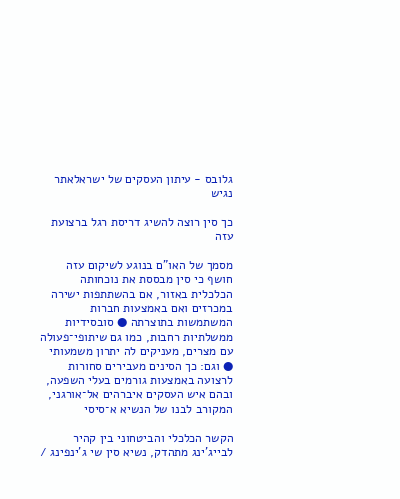גלובס - עיתון העסקים של ישראלאתר נגיש

כך סין רוצה להשיג דריסת רגל ברצועת עזה

מסמך של האו"ם בנוגע לשיקום עזה חושף כי סין מבססת את נוכחותה הכלכלית באזור, אם בהשתתפות ישירה במכרזים ואם באמצעות חברות המשתמשות בתוצרתה ● סובסידיות ממשלתיות רחבות, כמו גם שיתופי־פעולה עם מצרים, מעניקים לה יתרון משמעותי ● וגם: כך הסינים מעבירים סחורות לרצועה באמצעות גורמים בעלי השפעה, ובהם איש העסקים איברהים אל־אורגני, המקורב לבנו של הנשיא א־סיסי

הקשר הכלכלי והביטחוני בין קהיר לבייג'ינג מתהדק, נשיא סין שי ג'ינפינג /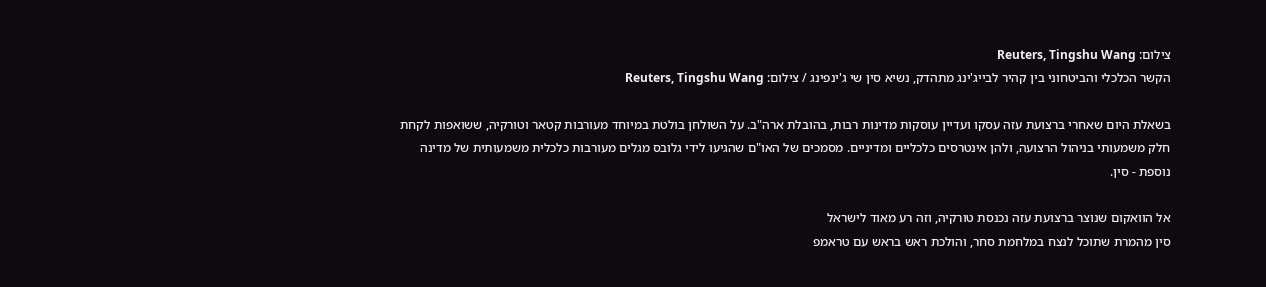צילום: Reuters, Tingshu Wang
הקשר הכלכלי והביטחוני בין קהיר לבייג'ינג מתהדק, נשיא סין שי ג'ינפינג / צילום: Reuters, Tingshu Wang

בשאלת היום שאחרי ברצועת עזה עסקו ועדיין עוסקות מדינות רבות, בהובלת ארה"ב. על השולחן בולטת במיוחד מעורבות קטאר וטורקיה, ששואפות לקחת חלק משמעותי בניהול הרצועה, ולהן אינטרסים כלכליים ומדיניים. מסמכים של האו"ם שהגיעו לידי גלובס מגלים מעורבות כלכלית משמעותית של מדינה נוספת - סין.

אל הוואקום שנוצר ברצועת עזה נכנסת טורקיה, וזה רע מאוד לישראל
סין מהמרת שתוכל לנצח במלחמת סחר, והולכת ראש בראש עם טראמפ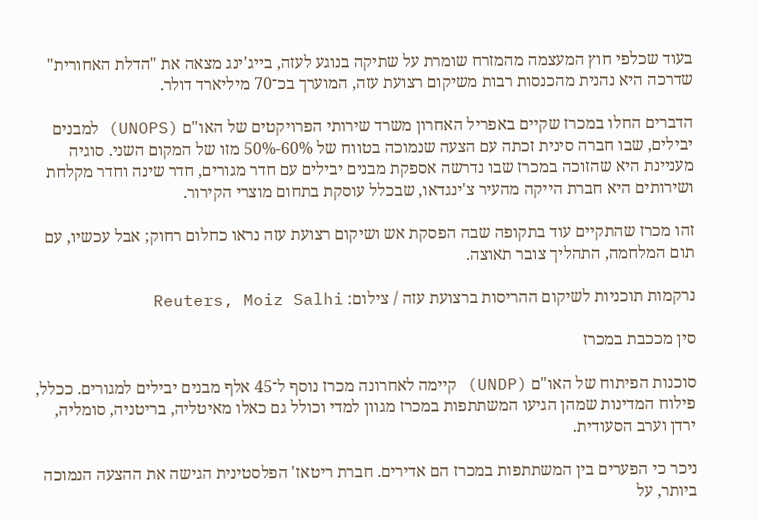בעוד שכלפי חוץ המעצמה מהמזרח שומרת על שתיקה בנוגע לעזה, בייג'ינג מצאה את "הדלת האחורית" שדרכה היא נהנית מהכנסות רבות משיקום רצועת עזה, המוערך בכ־70 מיליארד דולר.

הדברים החלו במכרז שקיים באפריל האחרון משרד שירותי הפרויקטים של האו"ם (UNOPS) למבנים יבילים, שבו חברה סינית זכתה עם הצעה שנמוכה בטווח של 60%-50% מזו של המקום השני. סוגיה מעניינת היא שהזוכה במכרז שבו נדרשה אספקת מבנים יבילים עם חדר מגורים, חדר שינה וחדר מקלחת ושירותים היא חברת הייקה מהעיר צ'ינגדאו, שבכלל עוסקת בתחום מוצרי הקירור.

זהו מכרז שהתקיים עוד בתקופה שבה הפסקת אש ושיקום רצועת עזה נראו כחלום רחוק; אבל עכשיו, עם תום המלחמה, התהליך צובר תאוצה.

נרקמות תוכניות לשיקום ההריסות ברצועת עזה / צילום: Reuters, Moiz Salhi

סין מככבת במכרז

סוכנות הפיתוח של האו"ם (UNDP) קיימה לאחרונה מכרז נוסף ל־45 אלף מבנים יבילים למגורים. ככלל, פילוח המדינות שמהן הגיעו המשתתפות במכרז מגוון למדי וכולל גם כאלו מאיטליה, בריטניה, סומליה, ירדן וערב הסעודית.

ניכר כי הפערים בין המשתתפות במכרז הם אדירים. חברת ריטאז' הפלסטינית הגישה את ההצעה הנמוכה ביותר, על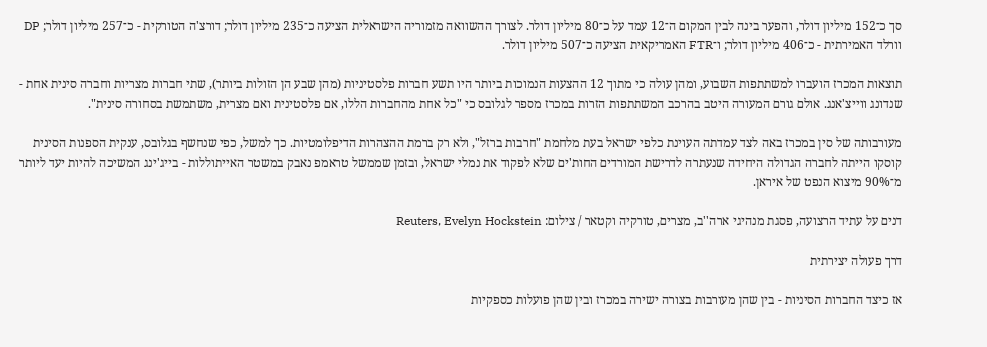סך כ־152 מיליון דולר, והפער בינה לבין המקום ה־12 עמד על כ־80 מיליון דולר. לצורך ההשוואה מזמוריה הישראלית הציעה כ־235 מיליון דולר; דורצ'ה הטורקית - כ־257 מיליון דולר; DP וורלד האמירתית - כ־406 מיליון דולר; ו־FTR האמריקאית הציעה כ־507 מיליון דולר.

תוצאות המכרז הועברו למשתתפות השבוע, ומהן עולה כי מתוך 12 ההצעות הנמוכות ביותר היו תשע חברות פלסטיניות (מהן שבע הן הזולות ביותר), שתי חברות מצריות וחברה סינית אחת - שנדונג ווייצ'אנג. אולם גורם המעורה היטב בהרכב המשתתפות הזרות במכרז מספר לגלובס כי "כל אחת מהחברות הללו, אם פלסטינית ואם מצרית, משתמשת בסחורה סינית".

מעורבותה של סין במכרז באה לצד עמדתה העוינת כלפי ישראל בעת מלחמת "חרבות ברזל", ולא רק ברמת ההצהרות הדיפלומטיות. כך למשל, כפי שנחשף בגלובס, ענקית הספנות הסינית קוסקו הייתה לחברה הגדולה היחידה שנעתרה לדרישת המורדים החות'ים שלא לפקוד את נמלי ישראל, ובזמן שממשל טראמפ נאבק במשטר האייתוללות - בייג'ינג המשיכה להיות יעד ליותר מ־90% מיצוא הנפט של איראן.

דנים על עתיד הרצועה, פסגת מנהיגי ארה''ב, מצרים, טורקיה וקטאר / צילום: Reuters, Evelyn Hockstein

דרך פעולה יצירתית

אז כיצד החברות הסיניות - בין שהן מעורבות בצורה ישירה במכרז ובין שהן פועלות כספקיות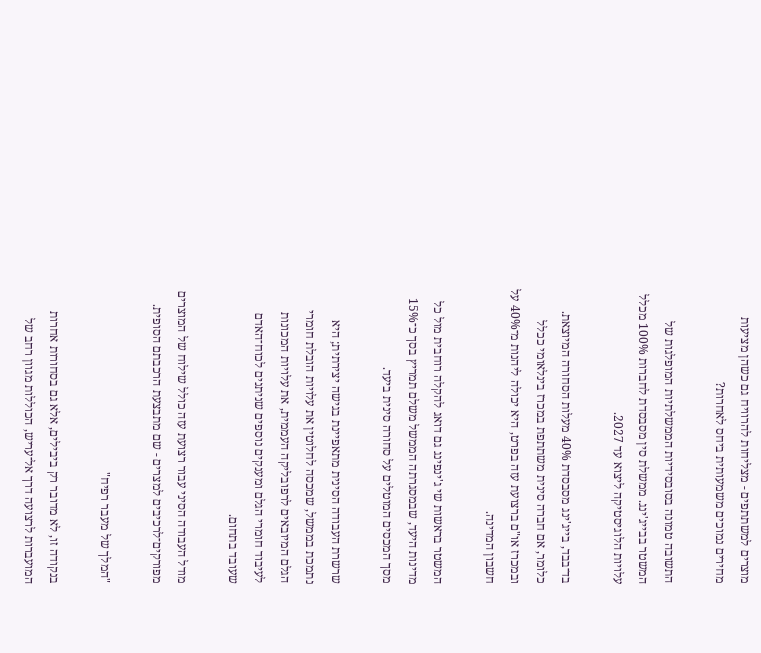מוצרים למשתתפים - מצליחות להרוויח גם כשהן מציעות מחירים נמוכים משמעותית ביחס לאחרות?

התשובה טמונה בסובסידיות הממשלתיות המופלגות של המשטר בבייג'ינג. ממשלת סין מסבסדת לחברות 100% מכלל עלויות הלוגיסטיקה ליצוא עד 2027.

בד־בבד, בייג'ינג מסבסדת 40% מעלות הסחורה המיוצאת. כלומר, אם חברה סינית משתתפת במכרז בינלאומי ככלל ובמכרז או"ם ברצועת עזה בפרט, היא יכולה ליהנות מ־40% על חשבון המדינה.

המשטר בראשות שי ג'ינפינג גם דואג להקלה רוחבית מול כל מדינות היעד, שבמסגרתה הממשל משלם תמריץ בסך כ־15% מסך המכסים המוטלים על סחורה סינית ביעד.

שרשרת העבודה הסינית מתאפיינת בגישה יצירתית; היא נתמכת בממשל, שמכסה לחלוטין את עלויות הובלת חומרי הגלם המיובאים לרפובליקה העממית, את עלויות המכונות לעיבוד חומרי הגלם ומענקים נוספים שניתנים לכוח־האדם שעובד בתחום.

מודל העבודה הסיני עבור רצועת עזה כולל שילוח של המוצרים מפורקים־לרכיבים למצרים - שם מתבצעת הרכבתם הסופית.

"המלך של מעבר רפיח"

בנקודה זו, לא מדובר רק ביבילים, אלא גם בסחורות אחרות המועברות לרצועה דרך אל־עריש, הכוללות מגוון רחב של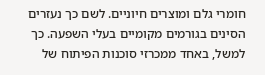חומרי גלם ומוצרים חיוניים. לשם כך נעזרים הסינים בגורמים מקומיים בעלי השפעה. כך למשל, באחד ממכרזי סוכנות הפיתוח של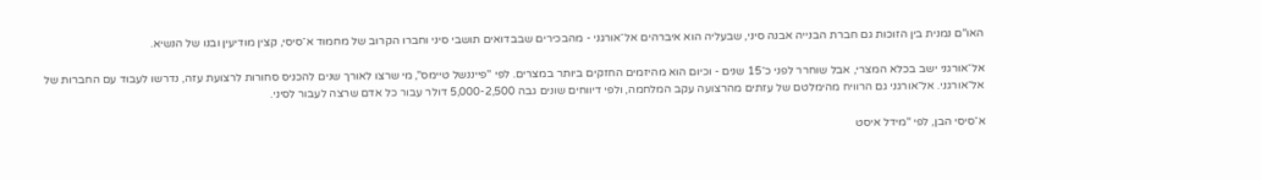האו"ם נמנית בין הזוכות גם חברת הבנייה אבנה סיני, שבעליה הוא איברהים אל־אורגני - מהבכירים שבבדואים תושבי סיני וחברו הקרוב של מחמוד א־סיסי, קצין מודיעין ובנו של הנשיא.

אל־אורגני ישב בכלא המצרי, אבל שוחרר לפני כ־15 שנים - וכיום הוא מהיזמים החזקים ביותר במצרים. לפי "פייננשל טיימס", מי שרצו לאורך שנים להכניס סחורות לרצועת עזה, נדרשו לעבוד עם החברות של אל־אורגני. אל־אורגני גם הרוויח מהימלטם של עזתים מהרצועה עקב המלחמה, ולפי דיווחים שונים גבה 5,000-2,500 דולר עבור כל אדם שרצה לעבור לסיני.

א־סיסי הבן, לפי "מידל איסט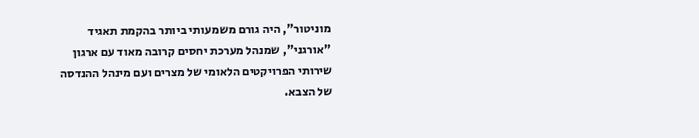מוניטור", היה גורם משמעותי ביותר בהקמת תאגיד "אורגני", שמנהל מערכת יחסים קרובה מאוד עם ארגון שירותי הפרויקטים הלאומי של מצרים ועם מינהל ההנדסה של הצבא.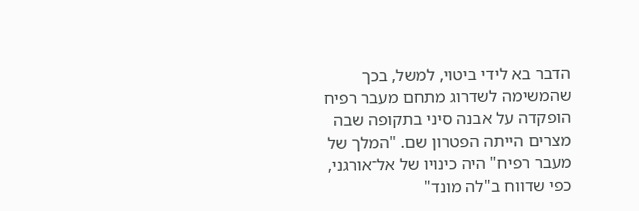הדבר בא לידי ביטוי, למשל, בכך שהמשימה לשדרוג מתחם מעבר רפיח הופקדה על אבנה סיני בתקופה שבה מצרים הייתה הפטרון שם. "המלך של מעבר רפיח" היה כינויו של אל־אורגני, כפי שדווח ב"לה מונד"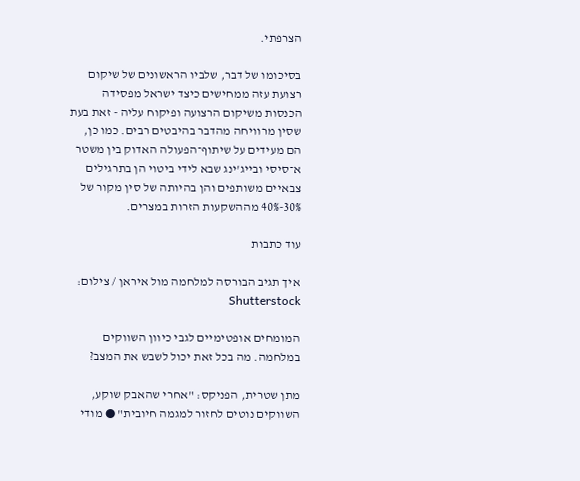הצרפתי.

בסיכומו של דבר, שלביו הראשונים של שיקום רצועת עזה ממחישים כיצד ישראל מפסידה הכנסות משיקום הרצועה ופיקוח עליה - זאת בעת שסין מרוויחה מהדבר בהיבטים רבים. כמו כן, הם מעידים על שיתוף־הפעולה האדוק בין משטר א־סיסי ובייג'ינג שבא לידי ביטוי הן בתרגילים צבאיים משותפים והן בהיותה של סין מקור של 30%-40% מההשקעות הזרות במצרים.

עוד כתבות

איך תגיב הבורסה למלחמה מול איראן / צילום: Shutterstock

המומחים אופטימיים לגבי כיוון השווקים במלחמה. מה בכל זאת יכול לשבש את המצב?

מתן שטרית, הפניקס: "אחרי שהאבק שוקע, השווקים נוטים לחזור למגמה חיובית" ● מודי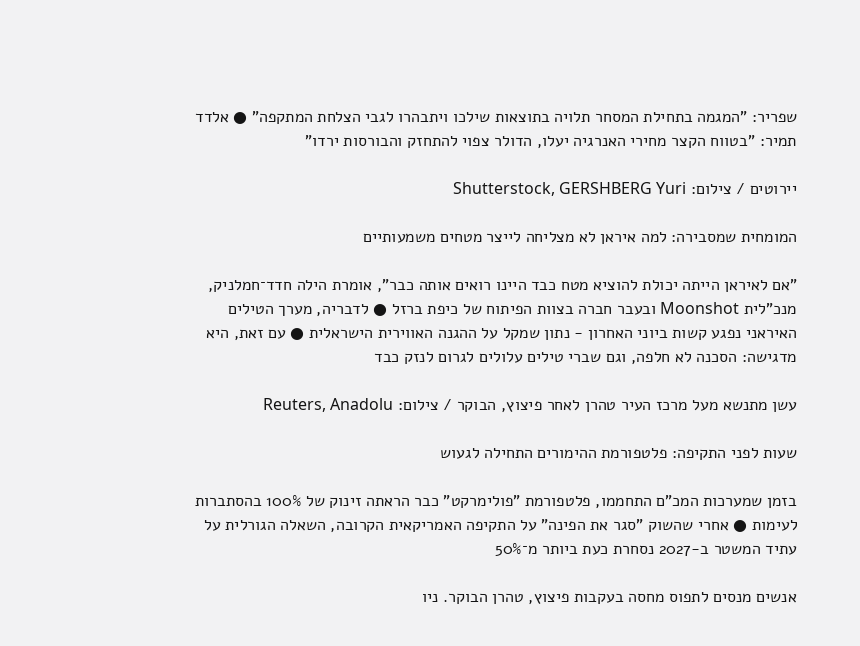שפריר: "המגמה בתחילת המסחר תלויה בתוצאות שילכו ויתבהרו לגבי הצלחת המתקפה" ● אלדד תמיר: "בטווח הקצר מחירי האנרגיה יעלו, הדולר צפוי להתחזק והבורסות ירדו"

יירוטים / צילום: Shutterstock, GERSHBERG Yuri

המומחית שמסבירה: למה איראן לא מצליחה לייצר מטחים משמעותיים

"אם לאיראן הייתה יכולת להוציא מטח כבד היינו רואים אותה כבר", אומרת הילה חדד־חמלניק, מנכ"לית Moonshot ובעבר חברה בצוות הפיתוח של כיפת ברזל ● לדבריה, מערך הטילים האיראני נפגע קשות ביוני האחרון - נתון שמקל על ההגנה האווירית הישראלית ● עם זאת, היא מדגישה: הסכנה לא חלפה, וגם שברי טילים עלולים לגרום לנזק כבד

עשן מתנשא מעל מרכז העיר טהרן לאחר פיצוץ, הבוקר / צילום: Reuters, Anadolu

שעות לפני התקיפה: פלטפורמת ההימורים התחילה לגעוש

בזמן שמערכות המכ"ם התחממו, פלטפורמת "פולימרקט" כבר הראתה זינוק של 100% בהסתברות לעימות ● אחרי שהשוק "סגר את הפינה" על התקיפה האמריקאית הקרובה, השאלה הגורלית על עתיד המשטר ב-2027 נסחרת כעת ביותר מ־50%

אנשים מנסים לתפוס מחסה בעקבות פיצוץ, טהרן הבוקר. ניו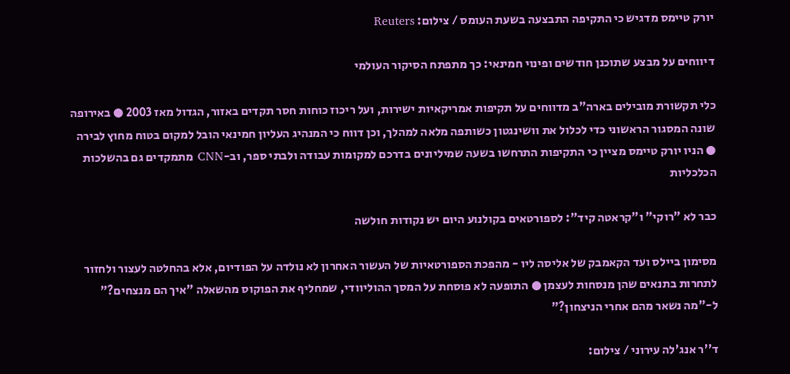יורק טיימס מדגיש כי התקיפה התבצעה בשעת העומס / צילום: Reuters

דיווחים על מבצע שתוכנן חודשים ופינוי חמינאי: כך מתפתח הסיקור העולמי

כלי תקשורת מובילים בארה"ב מדווחים על תקיפות אמריקאיות ישירות, ועל ריכוז כוחות חסר תקדים באזור, הגדול מאז 2003 ● באירופה שונה המסגור הראשוני כדי לכלול את וושינגטון כשותפה מלאה למהלך, וכן דווח כי המנהיג העליון חמינאי הובל למקום בטוח מחוץ לבירה ● הניו יורק טיימס מציין כי התקיפות התרחשו בשעה שמיליונים בדרכם למקומות עבודה ולבתי ספר, וב-CNN מתמקדים גם בהשלכות הכלכליות

כבר לא "רוקי" ו"קראטה קיד": לספורטאים בקולנוע היום יש נקודות חולשה

מסימון ביילס ועד הקאמבק של אליסה ליו - מהפכת הספורטאיות של העשור האחרון לא נולדה על הפודיום, אלא בהחלטה לעצור ולחזור לתחרות בתנאים שהן מנסחות לעצמן ● התופעה לא פוסחת על המסך ההוליוודי, שמחליף את הפוקוס מהשאלה "איך הם מנצחים?" ל-"מה נשאר מהם אחרי הניצחון?"

ד''ר אנג'לה עירוני / צילום: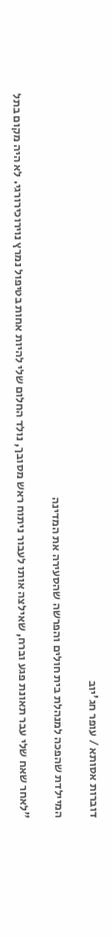דוברות אסותא / עופר חג'יוב

המיילדת שהפכה למנהלת בית חולים והפרשה שהסעירה את המדינה

"לאחר שאח שלי עבר תאונת פגע וברח, שאילצה אותו לעבור ניתוח ראש מסובך, נולד החלום שלי להיות אחות בטיפול נמרץ נוירוכירורגי. לא היה מקום בתל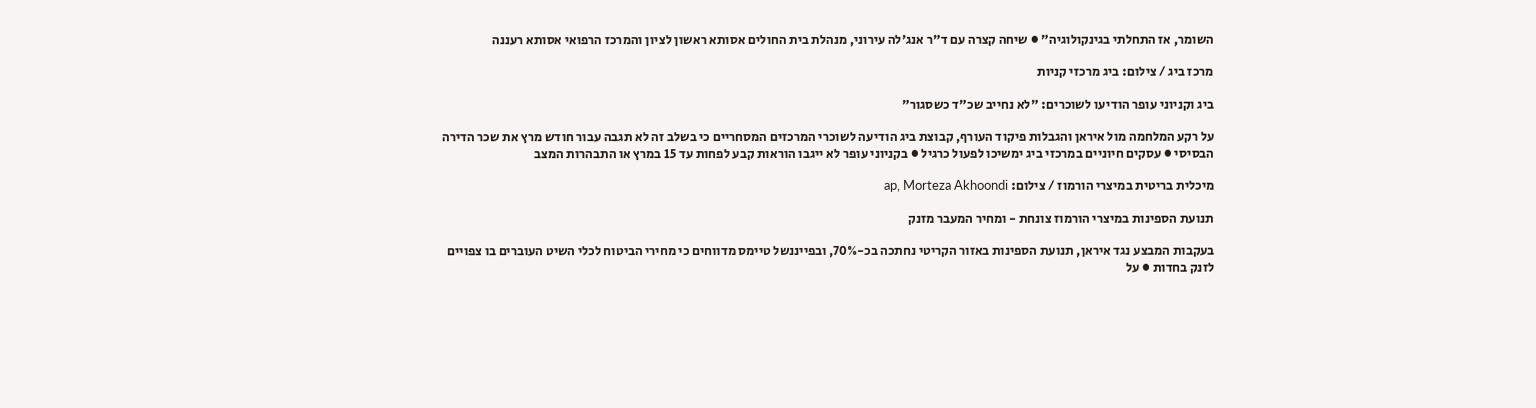השומר, אז התחלתי בגינקולוגיה" ● שיחה קצרה עם ד"ר אנג'לה עירוני, מנהלת בית החולים אסותא ראשון לציון והמרכז הרפואי אסותא רעננה

מרכז ביג / צילום: ביג מרכזי קניות

ביג וקניוני עופר הודיעו לשוכרים: "לא נחייב שכ"ד כשסגור"

על רקע המלחמה מול איראן והגבלות פיקוד העורף, קבוצת ביג הודיעה לשוכרי המרכזים המסחריים כי בשלב זה לא תגבה עבור חודש מרץ את שכר הדירה הבסיסי ● עסקים חיוניים במרכזי ביג ימשיכו לפעול כרגיל ● בקניוני עופר לא ייגבו הוראות קבע לפחות עד 15 במרץ או התבהרות המצב

מיכלית בריטית במיצרי הורמוז / צילום: ap, Morteza Akhoondi

תנועת הספינות במיצרי הורמוז צונחת - ומחיר המעבר מזנק

בעקבות המבצע נגד איראן, תנועת הספינות באזור הקריטי נחתכה בכ-70%, ובפייננשל טיימס מדווחים כי מחירי הביטוח לכלי השיט העוברים בו צפויים לזנק בחדות ● על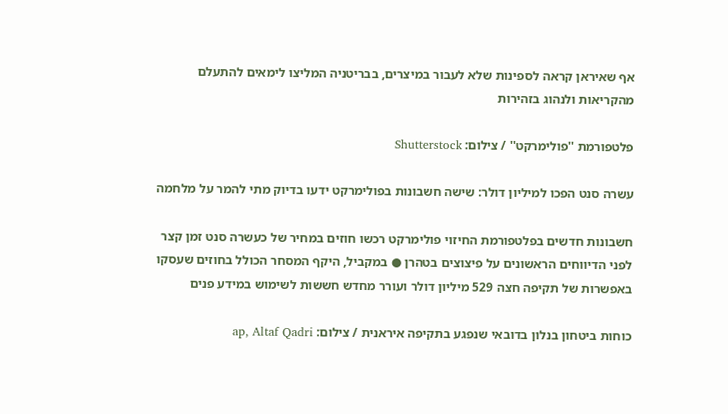אף שאיראן קראה לספינות שלא לעבור במיצרים, בבריטניה המליצו לימאים להתעלם מהקריאות ולנהוג בזהירות

פלטפורמת ''פולימרקט'' / צילום: Shutterstock

עשרה סנט הפכו למיליון דולר: שישה חשבונות בפולימרקט ידעו בדיוק מתי להמר על מלחמה

חשבונות חדשים בפלטפורמת החיזוי פולימרקט רכשו חוזים במחיר של כעשרה סנט זמן קצר לפני הדיווחים הראשונים על פיצוצים בטהרן ● במקביל, היקף המסחר הכולל בחוזים שעסקו באפשרות של תקיפה חצה 529 מיליון דולר ועורר מחדש חששות לשימוש במידע פנים

כוחות ביטחון בנלון בדובאי שנפגע בתקיפה איראנית / צילום: ap, Altaf Qadri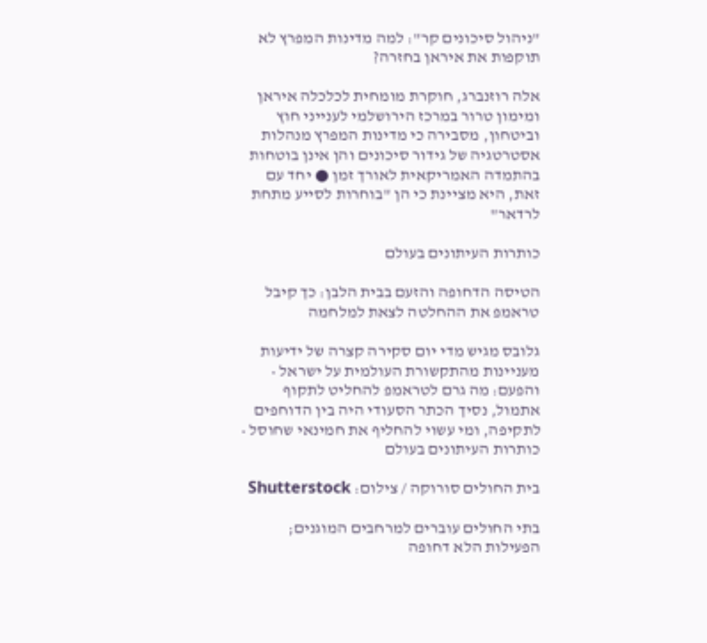"ניהול סיכונים קר": למה מדינות המפרץ לא תוקפות את איראן בחזרה?

אלה רוזנברג, חוקרת מומחית לכלכלה איראן ומימון טרור במרכז הירושלמי לענייני חוץ וביטחון, מסבירה כי מדינות המפרץ מנהלות אסטרטגיה של גידור סיכונים והן אינן בוטחות בהתמדה האמריקאית לאורך זמן ● יחד עם זאת, היא מציינת כי הן "בוחרות לסייע מתחת לרדאר"

כותרות העיתונים בעולם

הטיסה הדחופה והזעם בבית הלבן: כך קיבל טראמפ את ההחלטה לצאת למלחמה

גלובס מגיש מדי יום סקירה קצרה של ידיעות מעניינות מהתקשורת העולמית על ישראל • והפעם: מה גרם לטראמפ להחליט לתקוף אתמול, נסיך הכתר הסעודי היה בין הדוחפים לתקיפה, ומי עשוי להחליף את חמינאי שחוסל • כותרות העיתונים בעולם

בית החולים סורוקה / צילום: Shutterstock

בתי החולים עוברים למרחבים המוגנים; הפעילות הלא דחופה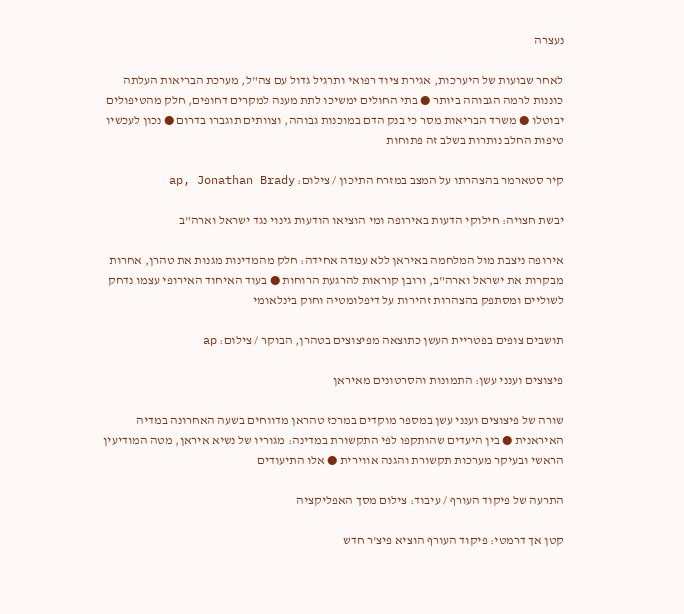נעצרה

לאחר שבועות של היערכות, אגירת ציוד רפואי ותרגיל גדול עם צה"ל, מערכת הבריאות העלתה כוננות לרמה הגבוהה ביותר ● בתי החולים ימשיכו לתת מענה למקרים דחופים, חלק מהטיפולים יבוטלו ● משרד הבריאות מסר כי בנק הדם במוכנות גבוהה, וצוותים תוגברו בדרום ● נכון לעכשיו טיפות החלב נותרות בשלב זה פתוחות

קיר סטארמר בהצהרתו על המצב במזרח התיכון / צילום: ap, Jonathan Brady

יבשת חצויה: חילוקי הדעות באירופה ומי הוציאו הודעות גינוי נגד ישראל וארה"ב

אירופה ניצבת מול המלחמה באיראן ללא עמדה אחידה: חלק מהמדינות מגנות את טהרן, אחרות מבקרות את ישראל וארה"ב, ורובן קוראות להרגעת הרוחות ● בעוד האיחוד האירופי עצמו נדחק לשוליים ומסתפק בהצהרות זהירות על דיפלומטיה וחוק בינלאומי

תושבים צופים בפטריית העשן כתוצאה מפיצוצים בטהרן, הבוקר / צילום: ap

פיצוצים וענני עשן: התמונות והסרטונים מאיראן

שורה של פיצוצים וענני עשן במספר מוקדים במרכז טהראן מדווחים בשעה האחרונה במדיה האיראנית ● בין היעדים שהותקפו לפי התקשורת במדינה: מגוריו של נשיא איראן, מטה המודיעין הראשי ובעיקר מערכות תקשורת והגנה אווירית ● אלו התיעודים

התרעה של פיקוד העורף / עיבוד: צילום מסך האפליקציה

קטן אך דרמטי: פיקוד העורף הוציא פיצ'ר חדש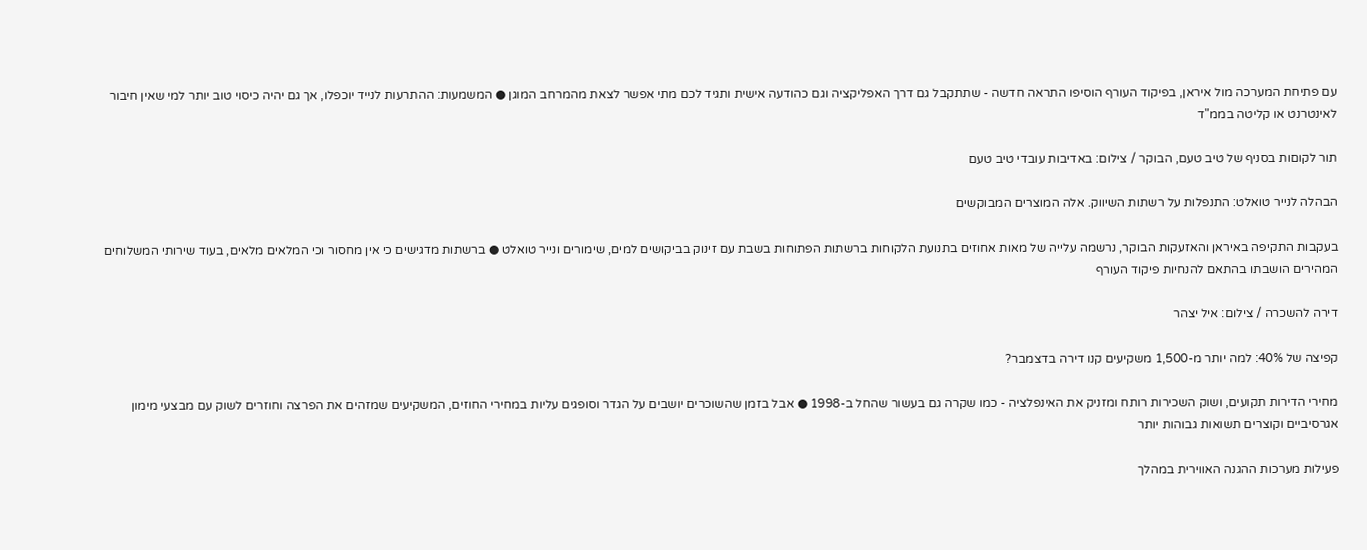עם פתיחת המערכה מול איראן, בפיקוד העורף הוסיפו התראה חדשה - שתתקבל גם דרך האפליקציה וגם כהודעה אישית ותגיד לכם מתי אפשר לצאת מהמרחב המוגן ● המשמעות: ההתרעות לנייד יוכפלו, אך גם יהיה כיסוי טוב יותר למי שאין חיבור לאינטרנט או קליטה בממ"ד

תור לקוםות בסניף של טיב טעם, הבוקר / צילום: באדיבות עובדי טיב טעם

הבהלה לנייר טואלט: התנפלות על רשתות השיווק. אלה המוצרים המבוקשים

בעקבות התקיפה באיראן והאזעקות הבוקר, נרשמה עלייה של מאות אחוזים בתנועת הלקוחות ברשתות הפתוחות בשבת עם זינוק בביקושים למים, שימורים ונייר טואלט ● ברשתות מדגישים כי אין מחסור וכי המלאים מלאים, בעוד שירותי המשלוחים המהירים הושבתו בהתאם להנחיות פיקוד העורף

דירה להשכרה / צילום: איל יצהר

קפיצה של 40%: למה יותר מ-1,500 משקיעים קנו דירה בדצמבר?

מחירי הדירות תקועים, ושוק השכירות רותח ומזניק את האינפלציה - כמו שקרה גם בעשור שהחל ב-1998 ● אבל בזמן שהשוכרים יושבים על הגדר וסופגים עליות במחירי החוזים, המשקיעים שמזהים את הפרצה וחוזרים לשוק עם מבצעי מימון אגרסיביים וקוצרים תשואות גבוהות יותר

פעילות מערכות ההגנה האווירית במהלך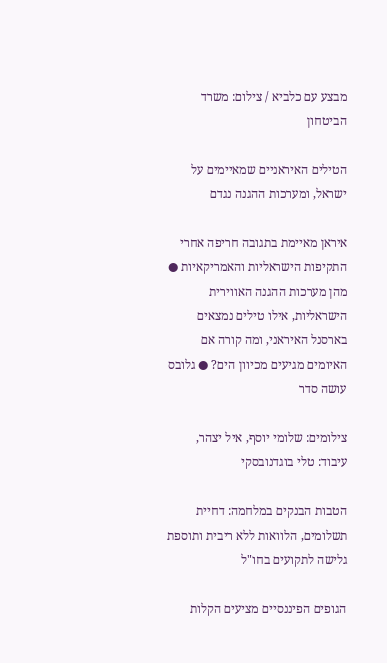מבצע עם כלביא / צילום: משרד הביטחון

הטילים האיראניים שמאיימים על ישראל, ומערכות ההגנה נגדם

איראן מאיימת בתגובה חריפה אחרי התקיפות הישראליות והאמריקאיות ● מהן מערכות ההגנה האווירית הישראליות, אילו טילים נמצאים בארסנל האיראני, ומה קורה אם האיומים מגיעים מכיוון הים? ● גלובס עושה סדר

צילומים: שלומי יוסף, איל יצהר, עיבוד: טלי בוגדנובסקי

הטבות הבנקים במלחמה: דחיית תשלומים, הלוואות ללא ריבית ותוספת גלישה לתקועים בחו"ל

הגופים הפיננסיים מציעים הקלות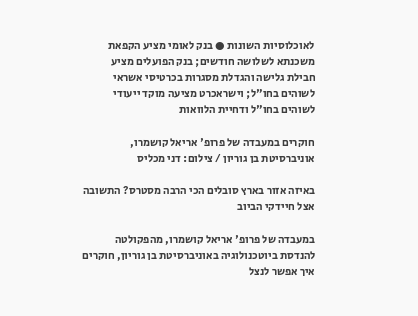לאוכלוסיות השונות ● בנק לאומי מציע הקפאת משכנתא לשלושה חודשים; בנק הפועלים מציע חבילת גלישה והגדלת מסגרות בכרטיסי אשראי לשוהים בחו"ל; וישראכרט מציעה מוקד ייעודי לשוהים בחו"ל ודחיית הלוואות

חוקרים במעבדה של פרופ' אריאל קושמרו, אוניברסיטת בן גוריון / צילום: דני מכליס

באיזה אזור בארץ סובלים הכי הרבה מסטרס? התשובה אצל חיידקי הביוב

במעבדה של פרופ' אריאל קושמרו, מהפקולטה להנדסת ביוטכנולוגיה באוניברסיטת בן גוריון, חוקרים איך אפשר לנצל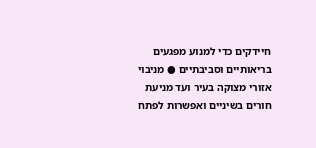חיידקים כדי למנוע מפגעים בריאותיים וסביבתיים ● מניבוי אזורי מצוקה בעיר ועד מניעת חורים בשיניים ואפשרות לפתח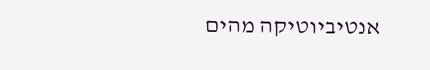אנטיביוטיקה מהים